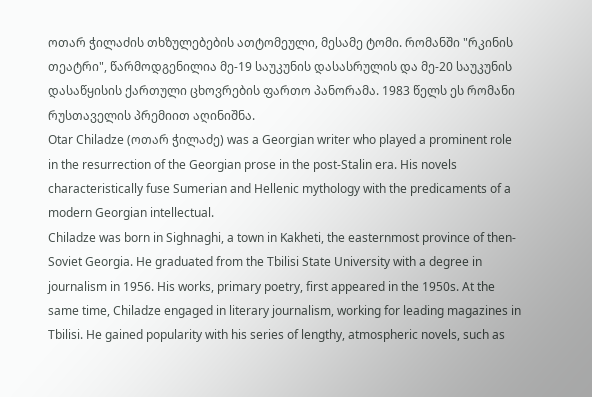ოთარ ჭილაძის თხზულებების ათტომეული, მესამე ტომი. რომანში "რკინის თეატრი", წარმოდგენილია მე-19 საუკუნის დასასრულის და მე-20 საუკუნის დასაწყისის ქართული ცხოვრების ფართო პანორამა. 1983 წელს ეს რომანი რუსთაველის პრემიით აღინიშნა.
Otar Chiladze (ოთარ ჭილაძე) was a Georgian writer who played a prominent role in the resurrection of the Georgian prose in the post-Stalin era. His novels characteristically fuse Sumerian and Hellenic mythology with the predicaments of a modern Georgian intellectual.
Chiladze was born in Sighnaghi, a town in Kakheti, the easternmost province of then-Soviet Georgia. He graduated from the Tbilisi State University with a degree in journalism in 1956. His works, primary poetry, first appeared in the 1950s. At the same time, Chiladze engaged in literary journalism, working for leading magazines in Tbilisi. He gained popularity with his series of lengthy, atmospheric novels, such as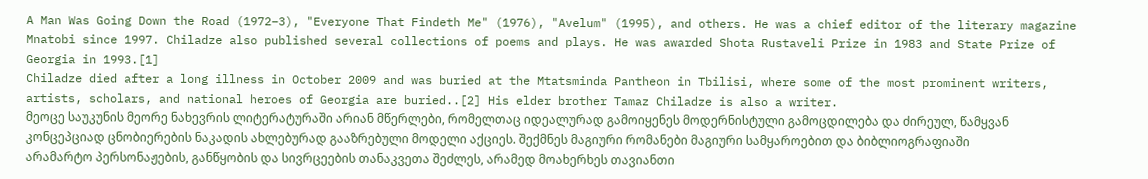A Man Was Going Down the Road (1972–3), "Everyone That Findeth Me" (1976), "Avelum" (1995), and others. He was a chief editor of the literary magazine Mnatobi since 1997. Chiladze also published several collections of poems and plays. He was awarded Shota Rustaveli Prize in 1983 and State Prize of Georgia in 1993.[1]
Chiladze died after a long illness in October 2009 and was buried at the Mtatsminda Pantheon in Tbilisi, where some of the most prominent writers, artists, scholars, and national heroes of Georgia are buried..[2] His elder brother Tamaz Chiladze is also a writer.
მეოცე საუკუნის მეორე ნახევრის ლიტერატურაში არიან მწერლები, რომელთაც იდეალურად გამოიყენეს მოდერნისტული გამოცდილება და ძირეულ, წამყვან კონცეპციად ცნობიერების ნაკადის ახლებურად გააზრებული მოდელი აქციეს. შექმნეს მაგიური რომანები მაგიური სამყაროებით და ბიბლიოგრაფიაში არამარტო პერსონაჟების, განწყობის და სივრცეების თანაკვეთა შეძლეს, არამედ მოახერხეს თავიანთი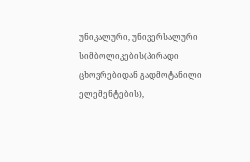უნიკალური, უნივერსალური სიმბოლიკების(პირადი ცხოვრებიდან გადმოტანილი ელემენტების),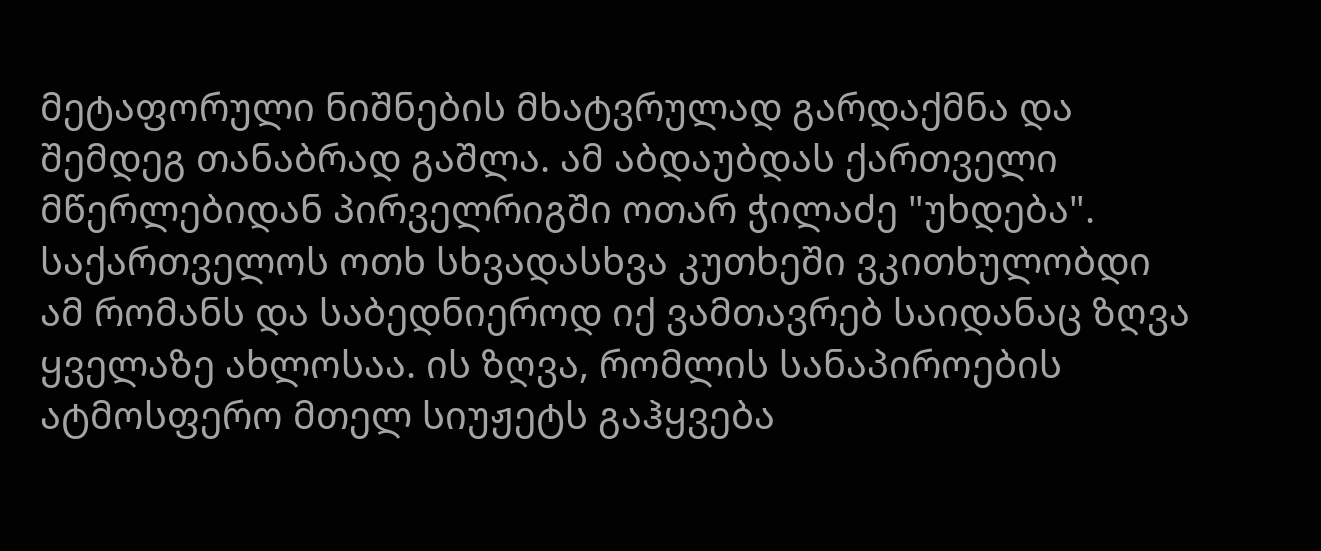მეტაფორული ნიშნების მხატვრულად გარდაქმნა და შემდეგ თანაბრად გაშლა. ამ აბდაუბდას ქართველი მწერლებიდან პირველრიგში ოთარ ჭილაძე "უხდება".
საქართველოს ოთხ სხვადასხვა კუთხეში ვკითხულობდი ამ რომანს და საბედნიეროდ იქ ვამთავრებ საიდანაც ზღვა ყველაზე ახლოსაა. ის ზღვა, რომლის სანაპიროების ატმოსფერო მთელ სიუჟეტს გაჰყვება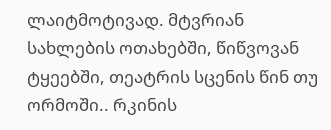ლაიტმოტივად. მტვრიან სახლების ოთახებში, წიწვოვან ტყეებში, თეატრის სცენის წინ თუ ორმოში.. რკინის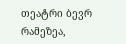თეატრი ბევრ რამეზეა,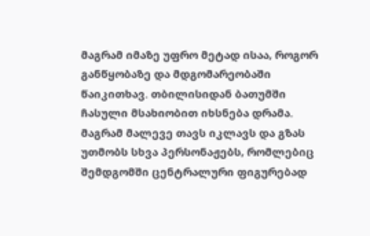მაგრამ იმაზე უფრო მეტად ისაა, როგორ განწყობაზე და მდგომარეობაში წაიკითხავ. თბილისიდან ბათუმში ჩასული მსახიობით იხსნება დრამა. მაგრამ მალევე თავს იკლავს და გზას უთმობს სხვა პერსონაჟებს, რომლებიც შემდგომში ცენტრალური ფიგურებად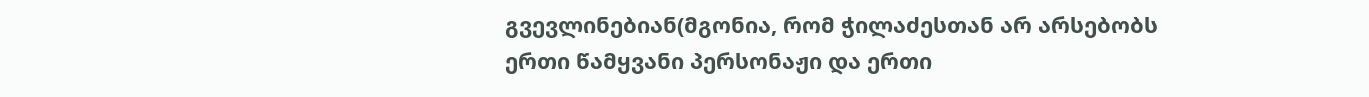გვევლინებიან(მგონია, რომ ჭილაძესთან არ არსებობს ერთი წამყვანი პერსონაჟი და ერთი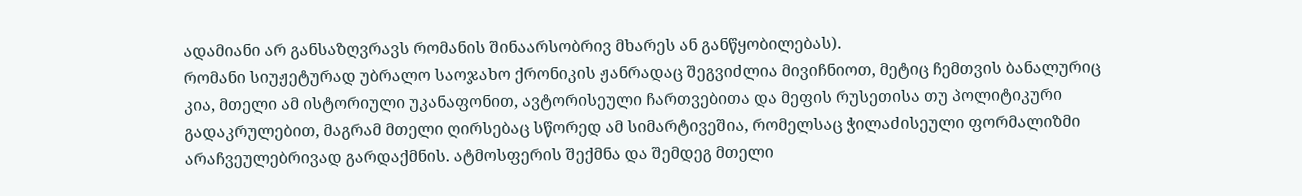ადამიანი არ განსაზღვრავს რომანის შინაარსობრივ მხარეს ან განწყობილებას).
რომანი სიუჟეტურად უბრალო საოჯახო ქრონიკის ჟანრადაც შეგვიძლია მივიჩნიოთ, მეტიც ჩემთვის ბანალურიც კია, მთელი ამ ისტორიული უკანაფონით, ავტორისეული ჩართვებითა და მეფის რუსეთისა თუ პოლიტიკური გადაკრულებით, მაგრამ მთელი ღირსებაც სწორედ ამ სიმარტივეშია, რომელსაც ჭილაძისეული ფორმალიზმი არაჩვეულებრივად გარდაქმნის. ატმოსფერის შექმნა და შემდეგ მთელი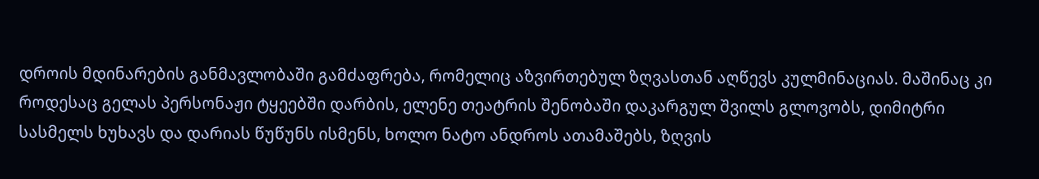დროის მდინარების განმავლობაში გამძაფრება, რომელიც აზვირთებულ ზღვასთან აღწევს კულმინაციას. მაშინაც კი როდესაც გელას პერსონაჟი ტყეებში დარბის, ელენე თეატრის შენობაში დაკარგულ შვილს გლოვობს, დიმიტრი სასმელს ხუხავს და დარიას წუწუნს ისმენს, ხოლო ნატო ანდროს ათამაშებს, ზღვის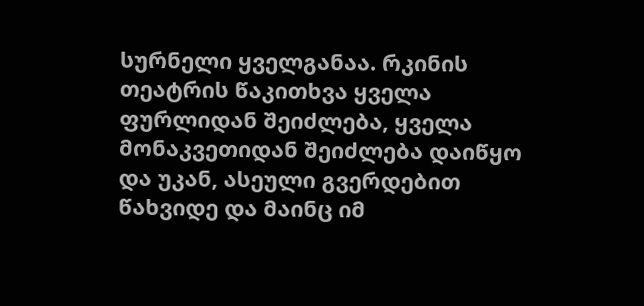სურნელი ყველგანაა. რკინის თეატრის წაკითხვა ყველა ფურლიდან შეიძლება, ყველა მონაკვეთიდან შეიძლება დაიწყო და უკან, ასეული გვერდებით წახვიდე და მაინც იმ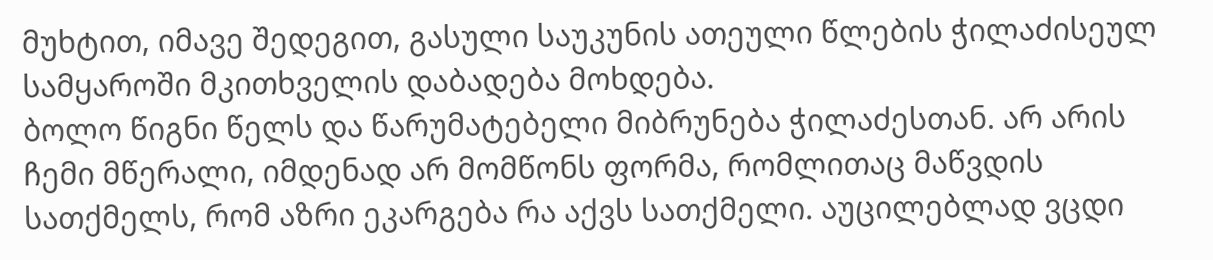მუხტით, იმავე შედეგით, გასული საუკუნის ათეული წლების ჭილაძისეულ სამყაროში მკითხველის დაბადება მოხდება.
ბოლო წიგნი წელს და წარუმატებელი მიბრუნება ჭილაძესთან. არ არის ჩემი მწერალი, იმდენად არ მომწონს ფორმა, რომლითაც მაწვდის სათქმელს, რომ აზრი ეკარგება რა აქვს სათქმელი. აუცილებლად ვცდი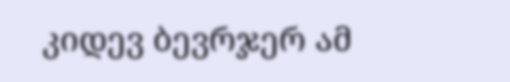კიდევ ბევრჯერ ამ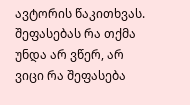ავტორის წაკითხვას. შეფასებას რა თქმა უნდა არ ვწერ, არ ვიცი რა შეფასება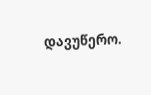დავუწერო.